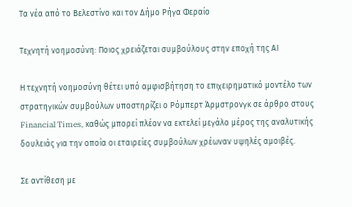Τα νέα από το Βελεστίνο και τον Δήμο Ρήγα Φεραίο

Τεχνητή νοημοσύνη: Ποιος χρειάζεται συμβούλους στην εποχή της ΑΙ

Η τεχνητή νοημοσύνη θέτει υπό αμφισβήτηση το επιχειρηματικό μοντέλο των στρατηγικών συμβούλων υποστηρίζει ο Ρόμπερτ Άρμστρονγκ σε άρθρο στους Financial Times, καθώς μπορεί πλέον να εκτελεί μεγάλο μέρος της αναλυτικής δουλειάς για την οποία οι εταιρείες συμβούλων χρέωναν υψηλές αμοιβές.

Σε αντίθεση με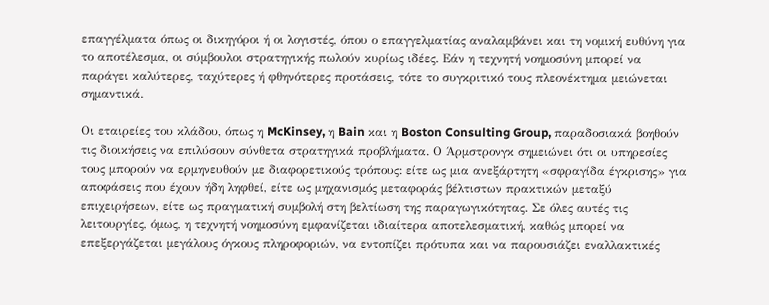επαγγέλματα όπως οι δικηγόροι ή οι λογιστές, όπου ο επαγγελματίας αναλαμβάνει και τη νομική ευθύνη για το αποτέλεσμα, οι σύμβουλοι στρατηγικής πωλούν κυρίως ιδέες. Εάν η τεχνητή νοημοσύνη μπορεί να παράγει καλύτερες, ταχύτερες ή φθηνότερες προτάσεις, τότε το συγκριτικό τους πλεονέκτημα μειώνεται σημαντικά.

Οι εταιρείες του κλάδου, όπως η McKinsey, η Bain και η Boston Consulting Group, παραδοσιακά βοηθούν τις διοικήσεις να επιλύσουν σύνθετα στρατηγικά προβλήματα. Ο Άρμστρονγκ σημειώνει ότι οι υπηρεσίες τους μπορούν να ερμηνευθούν με διαφορετικούς τρόπους: είτε ως μια ανεξάρτητη «σφραγίδα έγκρισης» για αποφάσεις που έχουν ήδη ληφθεί, είτε ως μηχανισμός μεταφοράς βέλτιστων πρακτικών μεταξύ επιχειρήσεων, είτε ως πραγματική συμβολή στη βελτίωση της παραγωγικότητας. Σε όλες αυτές τις λειτουργίες, όμως, η τεχνητή νοημοσύνη εμφανίζεται ιδιαίτερα αποτελεσματική, καθώς μπορεί να επεξεργάζεται μεγάλους όγκους πληροφοριών, να εντοπίζει πρότυπα και να παρουσιάζει εναλλακτικές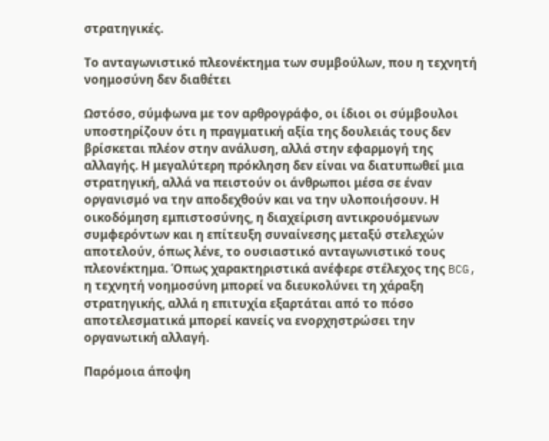στρατηγικές.

Το ανταγωνιστικό πλεονέκτημα των συμβούλων, που η τεχνητή νοημοσύνη δεν διαθέτει

Ωστόσο, σύμφωνα με τον αρθρογράφο, οι ίδιοι οι σύμβουλοι υποστηρίζουν ότι η πραγματική αξία της δουλειάς τους δεν βρίσκεται πλέον στην ανάλυση, αλλά στην εφαρμογή της αλλαγής. Η μεγαλύτερη πρόκληση δεν είναι να διατυπωθεί μια στρατηγική, αλλά να πειστούν οι άνθρωποι μέσα σε έναν οργανισμό να την αποδεχθούν και να την υλοποιήσουν. Η οικοδόμηση εμπιστοσύνης, η διαχείριση αντικρουόμενων συμφερόντων και η επίτευξη συναίνεσης μεταξύ στελεχών αποτελούν, όπως λένε, το ουσιαστικό ανταγωνιστικό τους πλεονέκτημα. Όπως χαρακτηριστικά ανέφερε στέλεχος της BCG, η τεχνητή νοημοσύνη μπορεί να διευκολύνει τη χάραξη στρατηγικής, αλλά η επιτυχία εξαρτάται από το πόσο αποτελεσματικά μπορεί κανείς να ενορχηστρώσει την οργανωτική αλλαγή.

Παρόμοια άποψη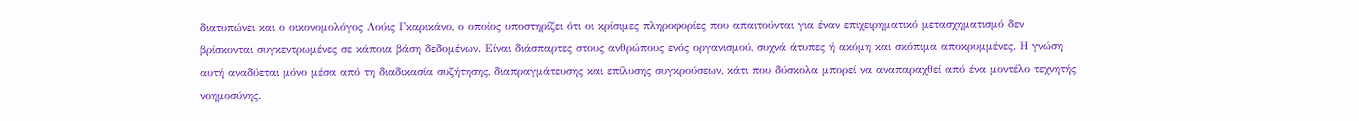διατυπώνει και ο οικονομολόγος Λούις Γκαρικάνο, ο οποίος υποστηρίζει ότι οι κρίσιμες πληροφορίες που απαιτούνται για έναν επιχειρηματικό μετασχηματισμό δεν βρίσκονται συγκεντρωμένες σε κάποια βάση δεδομένων. Είναι διάσπαρτες στους ανθρώπους ενός οργανισμού, συχνά άτυπες ή ακόμη και σκόπιμα αποκρυμμένες. Η γνώση αυτή αναδύεται μόνο μέσα από τη διαδικασία συζήτησης, διαπραγμάτευσης και επίλυσης συγκρούσεων, κάτι που δύσκολα μπορεί να αναπαραχθεί από ένα μοντέλο τεχνητής νοημοσύνης.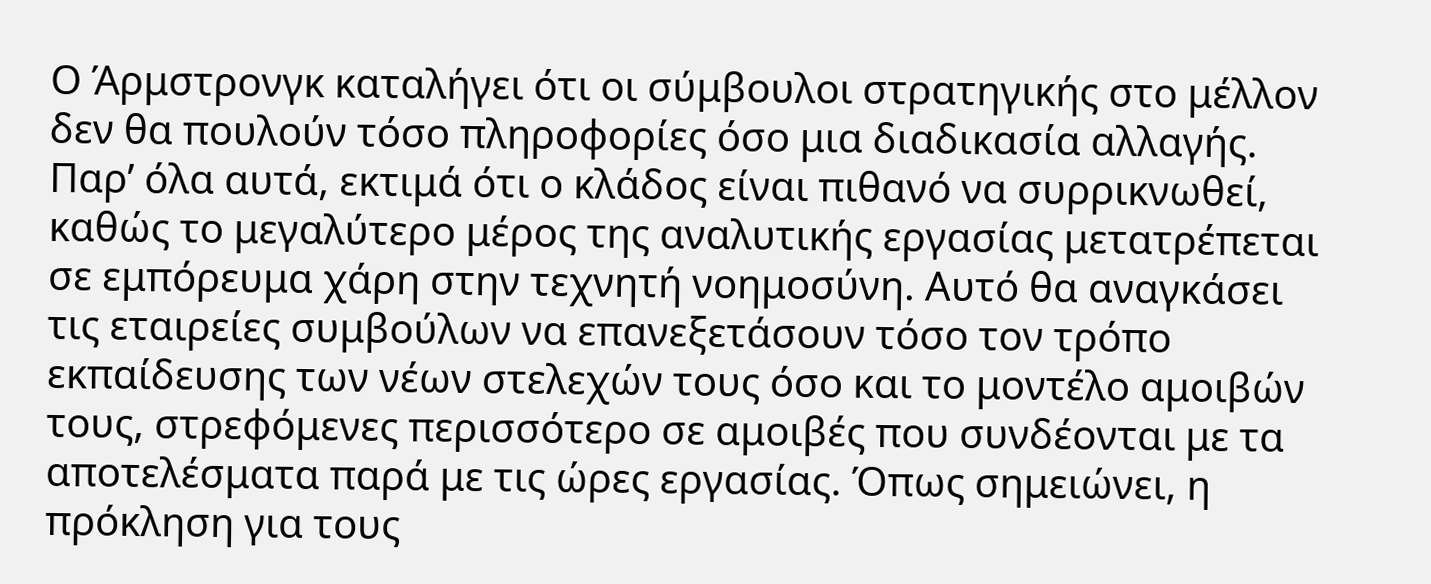Ο Άρμστρονγκ καταλήγει ότι οι σύμβουλοι στρατηγικής στο μέλλον δεν θα πουλούν τόσο πληροφορίες όσο μια διαδικασία αλλαγής. Παρ’ όλα αυτά, εκτιμά ότι ο κλάδος είναι πιθανό να συρρικνωθεί, καθώς το μεγαλύτερο μέρος της αναλυτικής εργασίας μετατρέπεται σε εμπόρευμα χάρη στην τεχνητή νοημοσύνη. Αυτό θα αναγκάσει τις εταιρείες συμβούλων να επανεξετάσουν τόσο τον τρόπο εκπαίδευσης των νέων στελεχών τους όσο και το μοντέλο αμοιβών τους, στρεφόμενες περισσότερο σε αμοιβές που συνδέονται με τα αποτελέσματα παρά με τις ώρες εργασίας. Όπως σημειώνει, η πρόκληση για τους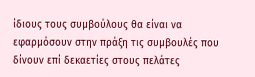ίδιους τους συμβούλους θα είναι να εφαρμόσουν στην πράξη τις συμβουλές που δίνουν επί δεκαετίες στους πελάτες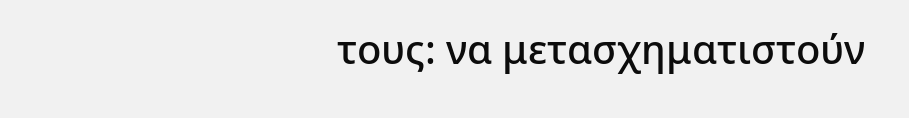τους: να μετασχηματιστούν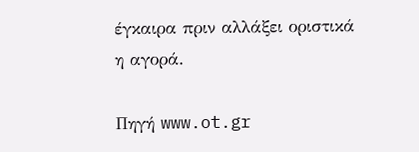έγκαιρα πριν αλλάξει οριστικά η αγορά.

Πηγή www.ot.gr